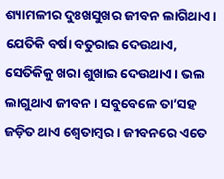ଶ୍ୟାମଳୀର ଦୁଃଖସୁଖର ଜୀବନ ଲାଗିଥାଏ। ଯେତିକି ବର୍ଷା ବତୁରାଇ ଦେଉଥାଏ, ସେତିକିକୁ ଖରା ଶୁଖାଇ ଦେଉଥାଏ। ଭଲ ଲାଗୁଥାଏ ଜୀବନ। ସବୁବେଳେ ତା’ସହ ଜଡ଼ିତ ଥାଏ ଶ୍ବେତାମ୍ବର। ଜୀବନରେ ଏତେ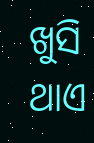ଖୁସି ଥାଏ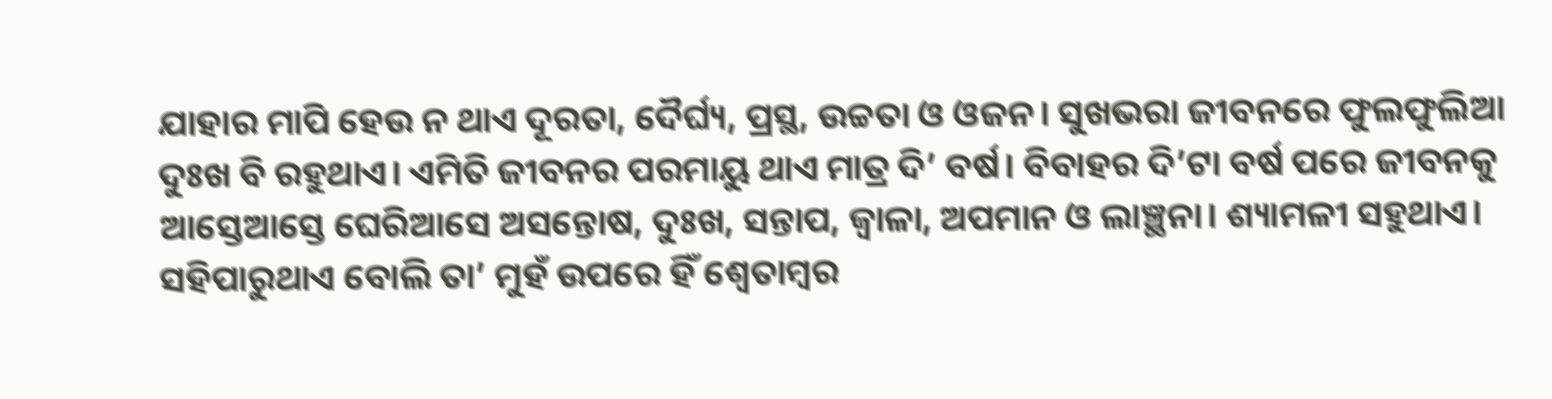ଯାହାର ମାପି ହେଉ ନ ଥାଏ ଦୂରତା, ଦୈର୍ଘ୍ୟ, ପ୍ରସ୍ଥ, ଉଚ୍ଚତା ଓ ଓଜନ। ସୁଖଭରା ଜୀବନରେ ଫୁଲଫୁଲିଆ ଦୁଃଖ ବି ରହୁଥାଏ। ଏମିତି ଜୀବନର ପରମାୟୁ ଥାଏ ମାତ୍ର ଦି’ ବର୍ଷ। ବିବାହର ଦି’ଟା ବର୍ଷ ପରେ ଜୀବନକୁ ଆସ୍ତେଆସ୍ତେ ଘେରିଆସେ ଅସନ୍ତୋଷ, ଦୁଃଖ, ସନ୍ତାପ, ଜ୍ବାଳା, ଅପମାନ ଓ ଲାଞ୍ଛନା। ଶ୍ୟାମଳୀ ସହୁଥାଏ। ସହିପାରୁଥାଏ ବୋଲି ତା’ ମୁହଁ ଉପରେ ହିଁ ଶ୍ବେତାମ୍ବର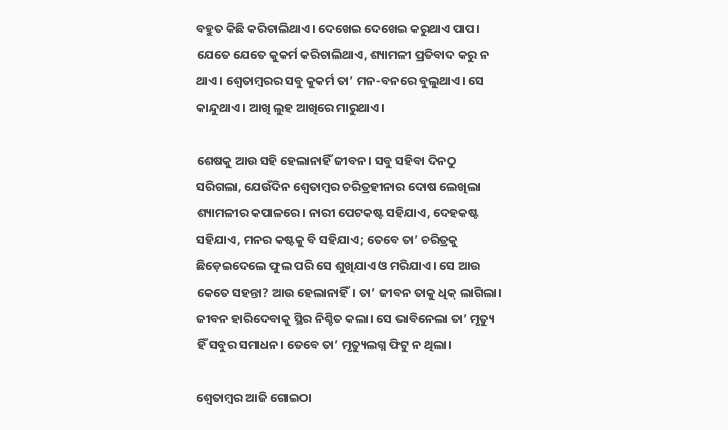ବହୁତ କିଛି କରିଚାଲିଥାଏ। ଦେଖେଇ ଦେଖେଇ କରୁଥାଏ ପାପ। ଯେତେ ଯେତେ କୁକର୍ମ କରିଚାଲିଥାଏ, ଶ୍ୟାମଳୀ ପ୍ରତିବାଦ କରୁ ନ ଥାଏ। ଶ୍ବେତାମ୍ବରର ସବୁ କୁକର୍ମ ତା’ ମନ-ବନରେ ବୁଲୁଥାଏ। ସେ କାନ୍ଦୁଥାଏ। ଆଖି ଲୁହ ଆଖିରେ ମାରୁଥାଏ।

ଶେଷକୁ ଆଉ ସହି ହେଲାନାହିଁ ଜୀବନ। ସବୁ ସହିବା ଦିନଠୁ ସରିଗଲା, ଯେଉଁଦିନ ଶ୍ବେତାମ୍ବର ଚରିତ୍ରହୀନାର ଦୋଷ ଲେଖିଲା ଶ୍ୟାମଳୀର କପାଳରେ। ନାରୀ ପେଟକଷ୍ଟ ସହିଯାଏ, ଦେହକଷ୍ଟ ସହିଯାଏ, ମନର କଷ୍ଟକୁ ବି ସହିଯାଏ; ତେବେ ତା’ ଚରିତ୍ରକୁ ଛିଡ଼େଇଦେଲେ ଫୁଲ ପରି ସେ ଶୁଖିଯାଏ ଓ ମରିଯାଏ। ସେ ଆଉ କେତେ ସହନ୍ତା? ଆଉ ହେଲାନାହିଁ। ତା’ ଜୀବନ ତାକୁ ଧିକ୍ ଲାଗିଲା। ଜୀବନ ହାରିଦେବାକୁ ସ୍ଥିର ନିଶ୍ଚିତ କଲା। ସେ ଭାବିନେଲା ତା’ ମୃତ୍ୟୁ ହିଁ ସବୁର ସମାଧନ। ତେବେ ତା’ ମୃତ୍ୟୁଲଗ୍ନ ଫିଟୁ ନ ଥିଲା।

ଶ୍ବେତାମ୍ବର ଆଜି ଗୋଇଠା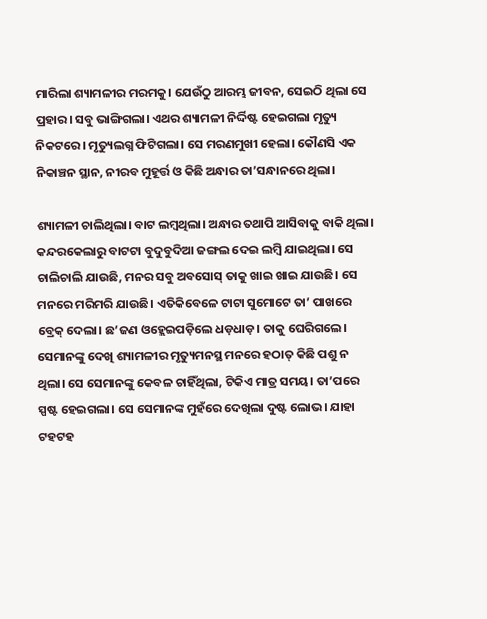ମାରିଲା ଶ୍ୟାମଳୀର ମରମକୁ। ଯେଉଁଠୁ ଆରମ୍ଭ ଜୀବନ, ସେଇଠି ଥିଲା ସେ ପ୍ରହାର। ସବୁ ଭାଙ୍ଗିଗଲା। ଏଥର ଶ୍ୟାମଳୀ ନିର୍ଦ୍ଦିଷ୍ଟ ହେଇଗଲା ମୃତ୍ୟୁ ନିକଟରେ। ମୃତ୍ୟୁଲଗ୍ନ ଫିଟିଗଲା। ସେ ମରଣମୁଖୀ ହେଲା। କୌଣସି ଏକ ନିକାଞ୍ଚନ ସ୍ଥାନ, ନୀରବ ମୁହୂର୍ତ୍ତ ଓ କିଛି ଅନ୍ଧାର ତା’ସନ୍ଧାନରେ ଥିଲା।

ଶ୍ୟାମଳୀ ଚାଲିଥିଲା। ବାଟ ଲମ୍ବଥିଲା। ଅନ୍ଧାର ତଥାପି ଆସିବାକୁ ବାକି ଥିଲା। କନ୍ଦରକେଲାରୁ ବାଟଟା ବୁଦୁବୁଦିଆ ଜଙ୍ଗଲ ଦେଇ ଲମ୍ବି ଯାଇଥିଲା। ସେ ଚାଲିଚାଲି ଯାଉଛି, ମନର ସବୁ ଅବସୋସ୍ ତାକୁ ଖାଇ ଖାଇ ଯାଉଛି। ସେ ମନରେ ମରିମରି ଯାଉଛି। ଏତିକିବେଳେ ଟାଟା ସୁମୋଟେ ତା’ ପାଖରେ ବ୍ରେକ୍ ଦେଲା। ଛ’ଜଣ ଓହ୍ଲେଇପଡ଼ିଲେ ଧଡ଼ଧାଡ଼। ତାକୁ ଘେରିଗଲେ। ସେମାନଙ୍କୁ ଦେଖି ଶ୍ୟାମଳୀର ମୃତ୍ୟୁମନସ୍ଥ ମନରେ ହଠାତ୍ କିଛି ପଶୁ ନ ଥିଲା। ସେ ସେମାନଙ୍କୁ କେବଳ ଚାହିଁଥିଲା, ଟିକିଏ ମାତ୍ର ସମୟ। ତା’ପରେ ସ୍ପଷ୍ଟ ହେଇଗଲା। ସେ ସେମାନଙ୍କ ମୁହଁରେ ଦେଖିଲା ଦୁଷ୍ଟ ଲୋଭ। ଯାହା ଟହଟହ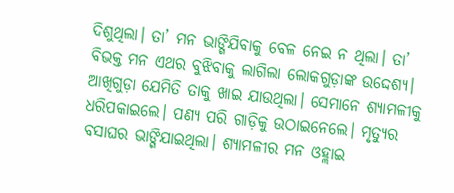ଦିଶୁଥିଲା। ତା’ ମନ ଭାଙ୍ଗିଯିବାକୁ ବେଳ ନେଇ ନ ଥିଲା। ତା’ ବିଭକ୍ତ ମନ ଏଥର ବୁଝିବାକୁ ଲାଗିଲା ଲୋକଗୁଡ଼ାଙ୍କ ଉଦ୍ଦେଶ୍ୟ। ଆଖିଗୁଡ଼ା ଯେମିତି ତାକୁ ଖାଇ ଯାଉଥିଲା। ସେମାନେ ଶ୍ୟାମଳୀକୁ ଧରିପକାଇଲେ। ପଣ୍ୟ ପରି ଗାଡ଼ିକୁ ଉଠାଇନେଲେ। ମୃତ୍ୟୁର ବସାଘର ଭାଙ୍ଗିଯାଇଥିଲା। ଶ୍ୟାମଳୀର ମନ ଓହ୍ଲାଇ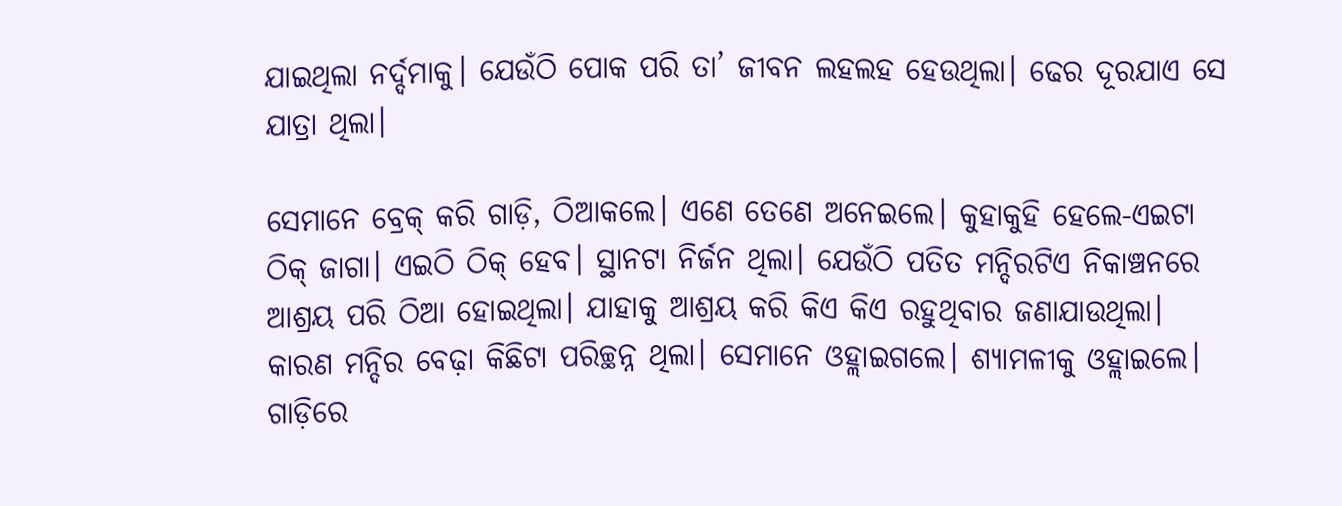ଯାଇଥିଲା ନର୍ଦ୍ଦମାକୁ। ଯେଉଁଠି ପୋକ ପରି ତା’ ଜୀବନ ଲହଲହ ହେଉଥିଲା। ଢେର ଦୂରଯାଏ ସେ ଯାତ୍ରା ଥିଲା।

ସେମାନେ ବ୍ରେକ୍ କରି ଗାଡ଼ି, ଠିଆକଲେ। ଏଣେ ତେଣେ ଅନେଇଲେ। କୁହାକୁହି ହେଲେ-ଏଇଟା ଠିକ୍ ଜାଗା। ଏଇଠି ଠିକ୍ ହେବ। ସ୍ଥାନଟା ନିର୍ଜନ ଥିଲା। ଯେଉଁଠି ପତିତ ମନ୍ଦିରଟିଏ ନିକାଞ୍ଚନରେ ଆଶ୍ରୟ ପରି ଠିଆ ହୋଇଥିଲା। ଯାହାକୁ ଆଶ୍ରୟ କରି କିଏ କିଏ ରହୁଥିବାର ଜଣାଯାଉଥିଲା। କାରଣ ମନ୍ଦିର ବେଢ଼ା କିଛିଟା ପରିଚ୍ଛନ୍ନ ଥିଲା। ସେମାନେ ଓହ୍ଲାଇଗଲେ। ଶ୍ୟାମଳୀକୁ ଓହ୍ଲାଇଲେ। ଗାଡ଼ିରେ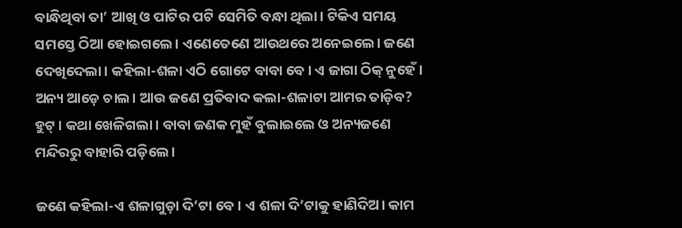ବାନ୍ଧିଥିବା ତା’ ଆଖି ଓ ପାଟିର ପଟି ସେମିତି ବନ୍ଧା ଥିଲା। ଟିକିଏ ସମୟ ସମସ୍ତେ ଠିଆ ହୋଇଗଲେ। ଏଣେତେଣେ ଆଉଥରେ ଅନେଇଲେ। ଜଣେ ଦେଖିଦେଲା। କହିଲା-ଶଳା ଏଠି ଗୋଟେ ବାବା ବେ। ଏ ଜାଗା ଠିକ୍ ନୁହେଁ। ଅନ୍ୟ ଆଡ଼େ ଚାଲ। ଆଉ ଜଣେ ପ୍ରତିବାଦ କଲା-ଶଳାଟା ଆମର ତାଡ଼ିବ? ହୁଟ୍। କଥା ଖେଳିଗଲା। ବାବା ଜଣକ ମୁହଁ ବୁଲାଇଲେ ଓ ଅନ୍ୟଜଣେ ମନ୍ଦିରରୁ ବାହାରି ପଡ଼ିଲେ।

ଜଣେ କହିଲା-ଏ ଶଳାଗୁଡ଼ା ଦି’ଟା ବେ। ଏ ଶଳା ଦି’ଟାକୁ ହାଣିଦିଅ। କାମ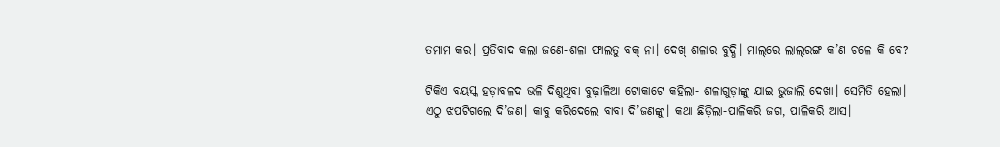ତମାମ କର। ପ୍ରତିବାଦ କଲା ଜଣେ-ଶଳା ଫାଲତୁ ବକ୍ ନା। ଦେଖ୍ ଶଳାର ବୁଦ୍ଧି। ମାଲ୍‌ରେ ଲାଲ୍‌ରଙ୍ଗ କ’ଣ ଚଳେ କି ବେ?

ଟିକିଏ ବୟସ୍କ ହଡ଼ାବଳଦ ଭଳି ଦିଶୁଥିବା ବୁଢ଼ାଳିଆ ଟୋକାଟେ କହିଲା- ଶଳାଗୁଡ଼ାଙ୍କୁ ଯାଇ ଭୁଜାଲି ଦେଖା। ସେମିତି ହେଲା। ଏଠୁ ଝପଟିଗଲେ ଦି’ଜଣ। କାବୁ କରିଦେଲେ ବାବା ଦି’ଜଣଙ୍କୁ। କଥା ଛିଡ଼ିଲା-ପାଳିକରି ଜଗ, ପାଳିକରି ଆସ।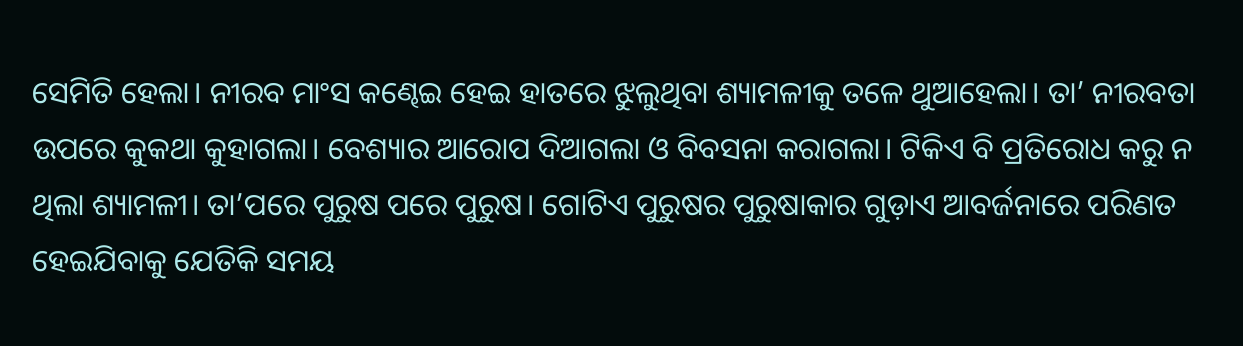ସେମିତି ହେଲା। ନୀରବ ମାଂସ କଣ୍ଢେଇ ହେଇ ହାତରେ ଝୁଲୁଥିବା ଶ୍ୟାମଳୀକୁ ତଳେ ଥୁଆହେଲା। ତା’ ନୀରବତା ଉପରେ କୁକଥା କୁହାଗଲା। ବେଶ୍ୟାର ଆରୋପ ଦିଆଗଲା ଓ ବିବସନା କରାଗଲା। ଟିକିଏ ବି ପ୍ରତିରୋଧ କରୁ ନ ଥିଲା ଶ୍ୟାମଳୀ। ତା’ପରେ ପୁରୁଷ ପରେ ପୁରୁଷ। ଗୋଟିଏ ପୁରୁଷର ପୁରୁଷାକାର ଗୁଡ଼ାଏ ଆବର୍ଜନାରେ ପରିଣତ ହେଇଯିବାକୁ ଯେତିକି ସମୟ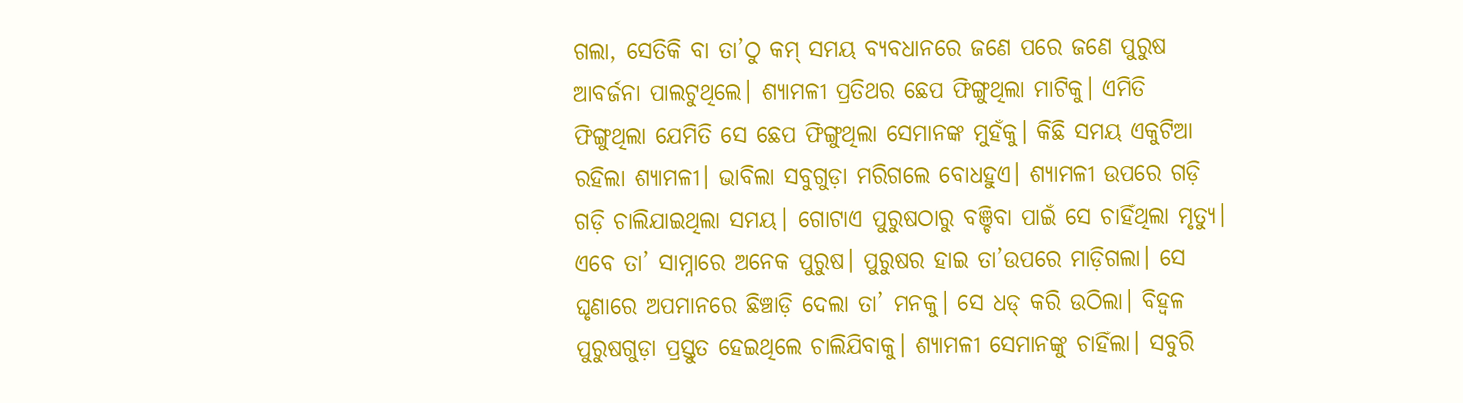ଗଲା, ସେତିକି ବା ତା’ଠୁ କମ୍ ସମୟ ବ୍ୟବଧାନରେ ଜଣେ ପରେ ଜଣେ ପୁରୁଷ ଆବର୍ଜନା ପାଲଟୁଥିଲେ। ଶ୍ୟାମଳୀ ପ୍ରତିଥର ଛେପ ଫିଙ୍ଗୁଥିଲା ମାଟିକୁ। ଏମିତି ଫିଙ୍ଗୁଥିଲା ଯେମିତି ସେ ଛେପ ଫିଙ୍ଗୁଥିଲା ସେମାନଙ୍କ ମୁହଁକୁ। କିଛି ସମୟ ଏକୁଟିଆ ରହିଲା ଶ୍ୟାମଳୀ। ଭାବିଲା ସବୁଗୁଡ଼ା ମରିଗଲେ ବୋଧହୁଏ। ଶ୍ୟାମଳୀ ଉପରେ ଗଡ଼ି ଗଡ଼ି ଚାଲିଯାଇଥିଲା ସମୟ। ଗୋଟାଏ ପୁରୁଷଠାରୁ ବଞ୍ଚିବା ପାଇଁ ସେ ଚାହିଁଥିଲା ମୃତ୍ୟୁ। ଏବେ ତା’ ସାମ୍ନାରେ ଅନେକ ପୁରୁଷ। ପୁରୁଷର ହାଇ ତା’ଉପରେ ମାଡ଼ିଗଲା। ସେ ଘୃଣାରେ ଅପମାନରେ ଛିଞ୍ଚାଡ଼ି ଦେଲା ତା’ ମନକୁ। ସେ ଧଡ୍‌ କରି ଉଠିଲା। ବିହ୍ବଳ ପୁରୁଷଗୁଡ଼ା ପ୍ରସ୍ତୁତ ହେଇଥିଲେ ଚାଲିଯିବାକୁ। ଶ୍ୟାମଳୀ ସେମାନଙ୍କୁ ଚାହିଁଲା। ସବୁରି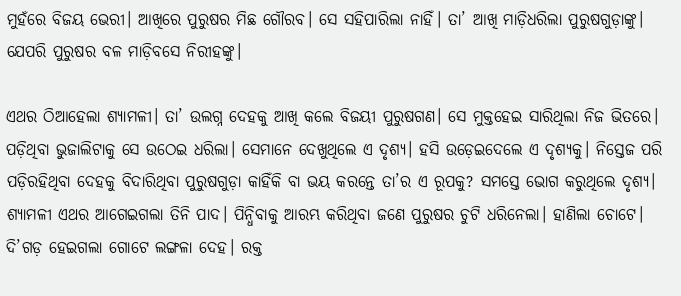ମୁହଁରେ ବିଜୟ ଭେରୀ। ଆଖିରେ ପୁରୁଷର ମିଛ ଗୌରବ। ସେ ସହିପାରିଲା ନାହିଁ। ତା’ ଆଖି ମାଡ଼ିଧରିଲା ପୁରୁଷଗୁଡ଼ାଙ୍କୁ। ଯେପରି ପୁରୁଷର ବଳ ମାଡ଼ିବସେ ନିରୀହଙ୍କୁ।

ଏଥର ଠିଆହେଲା ଶ୍ୟାମଳୀ। ତା’ ଉଲଗ୍ନ ଦେହକୁ ଆଖି କଲେ ବିଜୟୀ ପୁରୁଷଗଣ। ସେ ମୁକ୍ତହେଇ ସାରିଥିଲା ନିଜ ଭିତରେ। ପଡ଼ିଥିବା ଭୁଜାଲିଟାକୁ ସେ ଉଠେଇ ଧରିଲା। ସେମାନେ ଦେଖୁଥିଲେ ଏ ଦୃଶ୍ୟ। ହସି ଉଡ଼େଇଦେଲେ ଏ ଦୃଶ୍ୟକୁ। ନିସ୍ତେଜ ପରି ପଡ଼ିରହିଥିବା ଦେହକୁ ବିଦାରିଥିବା ପୁରୁଷଗୁଡ଼ା କାହିଁକି ବା ଭୟ କରନ୍ତେ ତା’ର ଏ ରୂପକୁ? ସମସ୍ତେ ଭୋଗ କରୁଥିଲେ ଦୃଶ୍ୟ। ଶ୍ୟାମଳୀ ଏଥର ଆଗେଇଗଲା ତିନି ପାଦ। ପିନ୍ଧିବାକୁ ଆରମ୍ଭ କରିଥିବା ଜଣେ ପୁରୁଷର ଚୁଟି ଧରିନେଲା। ହାଣିଲା ଚୋଟେ। ଦି’ଗଡ଼ ହେଇଗଲା ଗୋଟେ ଲଙ୍ଗଳା ଦେହ। ରକ୍ତ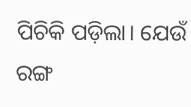ପିଚିକି ପଡ଼ିଲା। ଯେଉଁ ରଙ୍ଗ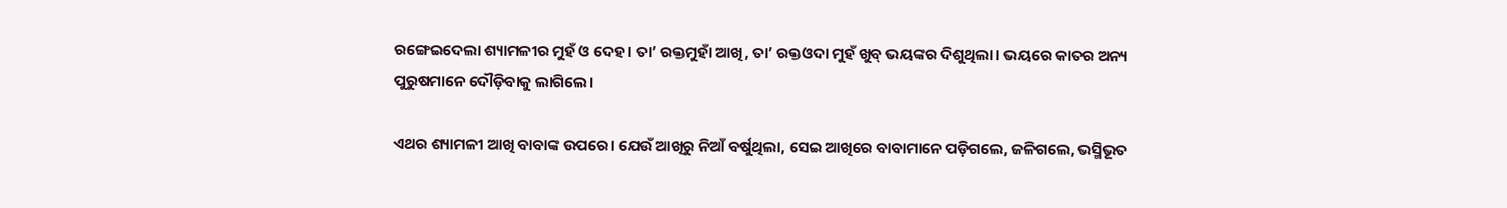ରଙ୍ଗେଇଦେଲା ଶ୍ୟାମଳୀର ମୁହଁ ଓ ଦେହ। ତା’ ରକ୍ତମୁହାଁ ଆଖି, ତା’ ରକ୍ତଓଦା ମୁହଁ ଖୁବ୍ ଭୟଙ୍କର ଦିଶୁଥିଲା। ଭୟରେ କାତର ଅନ୍ୟ ପୁରୁଷମାନେ ଦୌଡ଼ିବାକୁ ଲାଗିଲେ।

ଏଥର ଶ୍ୟାମଳୀ ଆଖି ବାବାଙ୍କ ଉପରେ। ଯେଉଁ ଆଖିରୁ ନିଆଁ ବର୍ଷୁଥିଲା, ସେଇ ଆଖିରେ ବାବାମାନେ ପଡ଼ିଗଲେ, ଜଳିଗଲେ, ଭସ୍ମିଭୂତ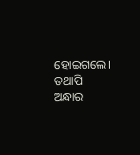ହୋଇଗଲେ। ତଥାପି ଅନ୍ଧାର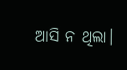ଆସି ନ ଥିଲା।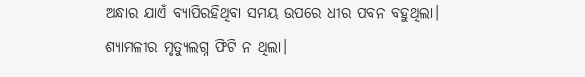ଅନ୍ଧାର ଯାଏଁ ବ୍ୟାପିରହିଥିବା ସମୟ ଉପରେ ଧୀର ପବନ ବହୁଥିଲା। ଶ୍ୟାମଳୀର ମୃତ୍ୟୁଲଗ୍ନ ଫିଟି ନ ଥିଲା।